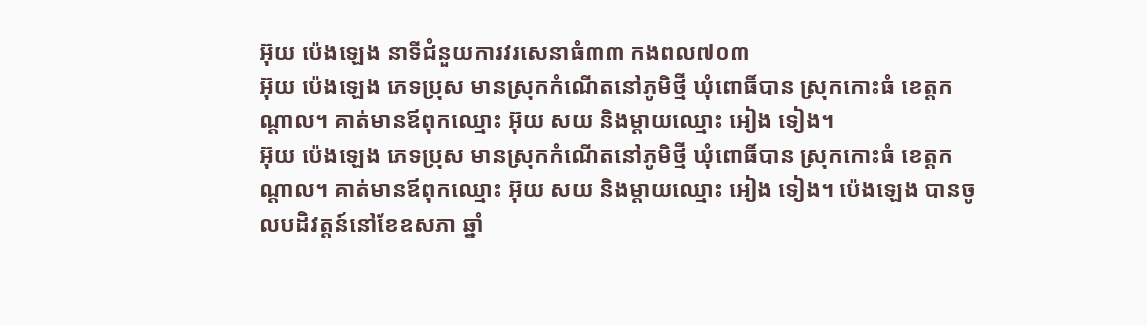អ៊ុយ ប៉េងឡេង នាទីជំនួយការវរសេនាធំ៣៣ កងពល៧០៣
អ៊ុយ ប៉េងឡេង ភេទប្រុស មានស្រុកកំណើតនៅភូមិថ្មី ឃុំពោធិ៍បាន ស្រុកកោះធំ ខេត្តកណ្តាល។ គាត់មានឪពុកឈ្មោះ អ៊ុយ សយ និងម្តាយឈ្មោះ អៀង ទៀង។
អ៊ុយ ប៉េងឡេង ភេទប្រុស មានស្រុកកំណើតនៅភូមិថ្មី ឃុំពោធិ៍បាន ស្រុកកោះធំ ខេត្តកណ្តាល។ គាត់មានឪពុកឈ្មោះ អ៊ុយ សយ និងម្តាយឈ្មោះ អៀង ទៀង។ ប៉េងឡេង បានចូលបដិវត្តន៍នៅខែឧសភា ឆ្នាំ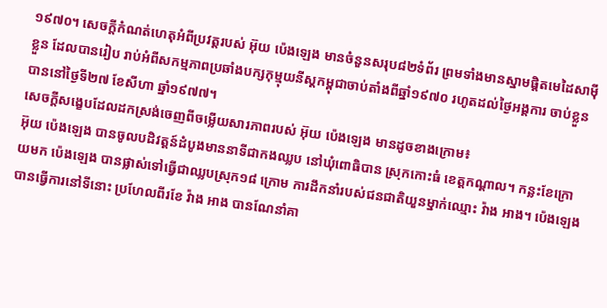១៩៧០។ សេចក្តីកំណត់ហេតុអំពីប្រវត្តរបស់ អ៊ុយ ប៉េងឡេង មានចំនួនសរុប៨២ទំព័រ ព្រមទាំងមានស្នាមផ្តិតមេដៃសាម៉ីខ្លួន ដែលបានរៀប រាប់អំពីសកម្មភាពប្រឆាំងបក្សកុម្មុយនីស្តកម្ពុជាចាប់តាំងពីឆ្នាំ១៩៧០ រហូតដល់ថ្ងៃអង្គការ ចាប់ខ្លួនបាននៅថ្ងៃទី២៧ ខែសីហា ឆ្នាំ១៩៧៧។
សេចក្តីសង្ខេបដែលដកស្រង់ចេញពីចមើ្លយសារភាពរបស់ អ៊ុយ ប៉េងឡេង មានដូចខាងក្រោម៖
អ៊ុយ ប៉េងឡេង បានចូលបដិវត្តន៍ដំបូងមាននាទីជាកងឈ្លប នៅឃុំពោធិបាន ស្រុកកោះធំ ខេត្តកណ្តាល។ កន្លះខែក្រោយមក ប៉េងឡេង បានផ្លាស់ទៅធ្វើជាឈ្លបស្រុក១៨ ក្រោម ការដឹកនាំរបស់ជនជាតិយួនម្នាក់ឈ្មោះ វ៉ាង អាង។ ប៉េងឡេង បានធ្វើការនៅទីនោះ ប្រហែលពីរខែ វ៉ាង អាង បានណែនាំគា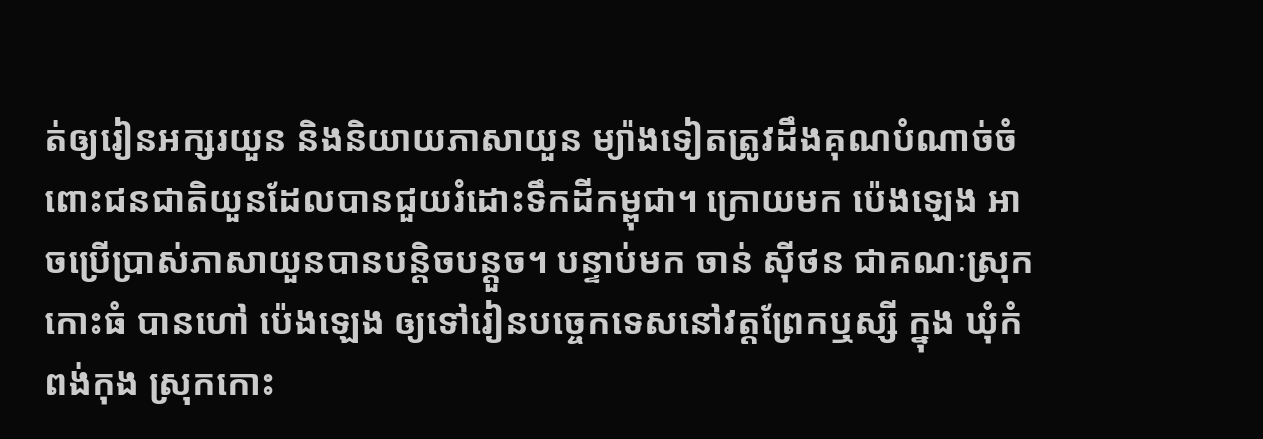ត់ឲ្យរៀនអក្សរយួន និងនិយាយភាសាយួន ម្យ៉ាងទៀតត្រូវដឹងគុណបំណាច់ចំពោះជនជាតិយួនដែលបានជួយរំដោះទឹកដីកម្ពុជា។ ក្រោយមក ប៉េងឡេង អាចប្រើប្រាស់ភាសាយួនបានបន្តិចបន្តួច។ បន្ទាប់មក ចាន់ ស៊ីថន ជាគណៈស្រុកកោះធំ បានហៅ ប៉េងឡេង ឲ្យទៅរៀនបច្ចេកទេសនៅវត្តព្រែកឬស្សី ក្នុង ឃុំកំពង់កុង ស្រុកកោះ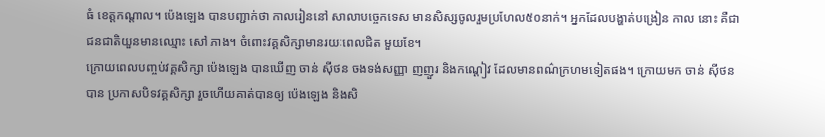ធំ ខេត្តកណ្តាល។ ប៉េងឡេង បានបញ្ជាក់ថា កាលរៀននៅ សាលាបច្ចេកទេស មានសិស្សចូលរួមប្រហែល៥០នាក់។ អ្នកដែលបង្ហាត់បង្រៀន កាល នោះ គឺជាជនជាតិយួនមានឈ្មោះ សៅ ភាង។ ចំពោះវគ្គសិក្សាមានរយៈពេលជិត មួយខែ។
ក្រោយពេលបញ្ចប់វគ្គសិក្សា ប៉េងឡេង បានឃើញ ចាន់ ស៊ីថន ចងទង់សញ្ញា ញញួរ និងកណ្តៀវ ដែលមានពណ៌ក្រហមទៀតផង។ ក្រោយមក ចាន់ ស៊ីថន បាន ប្រកាសបិទវគ្គសិក្សា រួចហើយគាត់បានឲ្យ ប៉េងឡេង និងសិ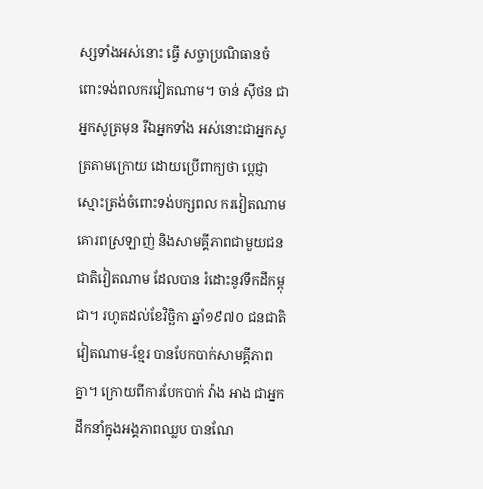ស្សទាំងអស់នោះ ធ្វើ សច្ចាប្រណិធានចំពោះទង់ពលករវៀតណាម។ ចាន់ ស៊ីថន ជាអ្នកសូត្រមុន រីឯអ្នកទាំង អស់នោះជាអ្នកសូត្រតាមក្រោយ ដោយប្រើពាក្យថា ប្តេជ្ញា ស្មោះត្រង់ចំពោះទង់បក្សពល ករវៀតណាម គោរពស្រឡាញ់ និងសាមគ្គីភាពជាមួយជនជាតិវៀតណាម ដែលបាន រំដោះនូវទឹកដីកម្ពុជា។ រហូតដល់ខែវិច្ឆិកា ឆ្នាំ១៩៧០ ជនជាតិវៀតណាម-ខ្មែរ បានបែកបាក់សាមគ្គីភាពគ្នា។ ក្រោយពីការបែកបាក់ វ៉ាង អាង ជាអ្នកដឹកនាំក្នុងអង្គភាពឈ្លប បានណែ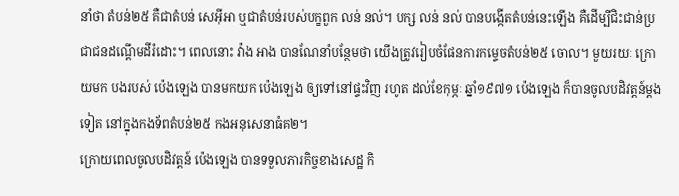នាំថា តំបន់២៥ គឺជាតំបន់ សេអ៊ីអា ឬជាតំបន់របស់បក្ខពួក លន់ នល់។ បក្ស លន់ នល់ បានបង្កើតតំបន់នេះឡើង គឺដើម្បីជិះជាន់ប្រជាជនដណ្តើមដីរំដោះ។ ពេលនោះ វ៉ាង អាង បានណែនាំបន្ថែមថា យើងត្រូវរៀបចំផែនការកម្ទេចតំបន់២៥ ចោល។ មួយរយៈ ក្រោយមក បងរបស់ ប៉េងឡេង បានមកយក ប៉េងឡេង ឲ្យទៅនៅផ្ទះវិញ រហូត ដល់ខែកុម្ភៈ ឆ្នាំ១៩៧១ ប៉េងឡេង ក៏បានចូលបដិវត្តន៍ម្តងទៀត នៅក្នុងកងទ័ពតំបន់២៥ កងអនុសេនាធំគ២។
ក្រោយពេលចូលបដិវត្តន៍ ប៉េងឡេង បានទទួលភារកិច្ចខាងសេដ្ឋ កិ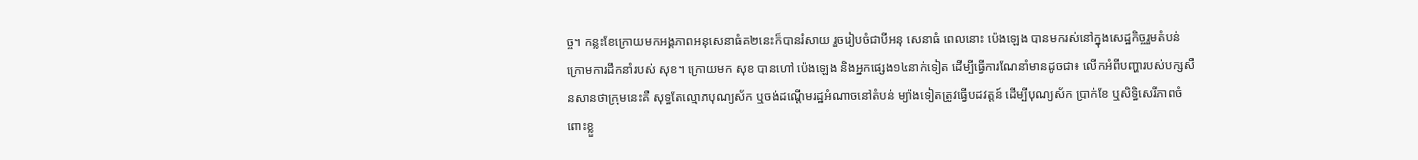ច្ច។ កន្លះខែក្រោយមកអង្គភាពអនុសេនាធំគ២នេះក៏បានរំសាយ រួចរៀបចំជាបីអនុ សេនាធំ ពេលនោះ ប៉េងឡេង បានមករស់នៅក្នុងសេដ្ឋកិច្ចរួមតំបន់ ក្រោមការដឹកនាំរបស់ សុខ។ ក្រោយមក សុខ បានហៅ ប៉េងឡេង និងអ្នកផ្សេង១៤នាក់ទៀត ដើម្បីធ្វើការណែនាំមានដូចជា៖ លើកអំពីបញ្ហារបស់បក្សសឺនសានថាក្រុមនេះគឺ សុទ្ធតែល្មោភបុណ្យស័ក ឬចង់ដណ្តើមរដ្ឋអំណាចនៅតំបន់ ម្យ៉ាងទៀតត្រូវធ្វើបដវត្តន៍ ដើម្បីបុណ្យស័ក ប្រាក់ខែ ឬសិទ្ធិសេរីភាពចំពោះខ្លួ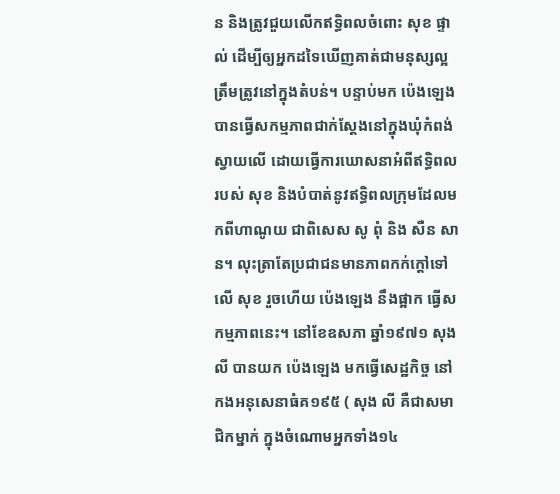ន និងត្រូវជួយលើកឥទ្ធិពលចំពោះ សុខ ផ្ទាល់ ដើម្បីឲ្យអ្នកដទៃឃើញគាត់ជាមនុស្សល្អត្រឹមត្រូវនៅក្នុងតំបន់។ បន្ទាប់មក ប៉េងឡេង បានធ្វើសកម្មភាពជាក់ស្តែងនៅក្នុងឃុំកំពង់ស្វាយលើ ដោយធ្វើការឃោសនាអំពីឥទ្ធិពល របស់ សុខ និងបំបាត់នូវឥទ្ធិពលក្រុមដែលមកពីហាណូយ ជាពិសេស សូ ពុំ និង សឺន សាន។ លុះត្រាតែប្រជាជនមានភាពកក់ក្តៅទៅលើ សុខ រួចហើយ ប៉េងឡេង នឹងផ្អាក ធ្វើសកម្មភាពនេះ។ នៅខែឧសភា ឆ្នាំ១៩៧១ សុង លី បានយក ប៉េងឡេង មកធ្វើសេដ្ឋកិច្ច នៅកងអនុសេនាធំគ១៩៥ ( សុង លី គឺជាសមាជិកម្នាក់ ក្នុងចំណោមអ្នកទាំង១៤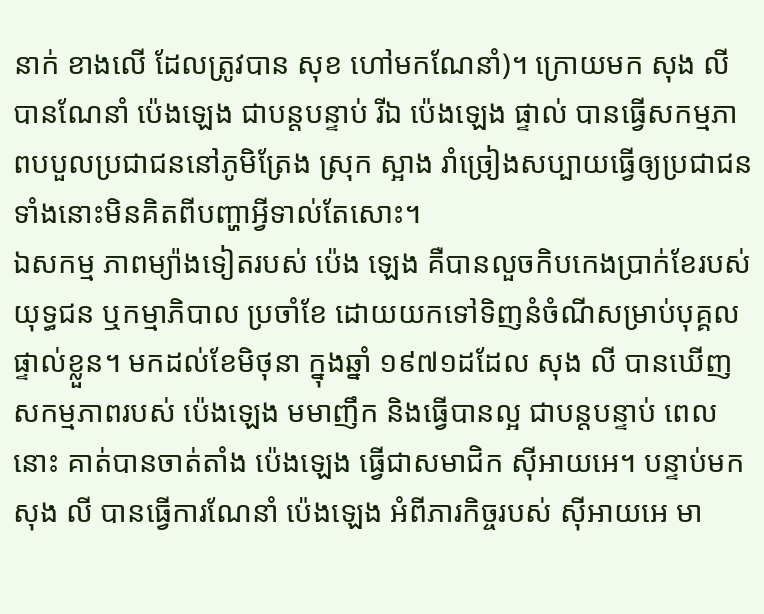នាក់ ខាងលើ ដែលត្រូវបាន សុខ ហៅមកណែនាំ)។ ក្រោយមក សុង លី បានណែនាំ ប៉េងឡេង ជាបន្តបន្ទាប់ រីឯ ប៉េងឡេង ផ្ទាល់ បានធ្វើសកម្មភាពបបួលប្រជាជននៅភូមិត្រែង ស្រុក ស្អាង រាំច្រៀងសប្បាយធ្វើឲ្យប្រជាជនទាំងនោះមិនគិតពីបញ្ហាអ្វីទាល់តែសោះ។
ឯសកម្ម ភាពម្យ៉ាងទៀតរបស់ ប៉េង ឡេង គឺបានលួចកិបកេងប្រាក់ខែរបស់យុទ្ធជន ឬកម្មាភិបាល ប្រចាំខែ ដោយយកទៅទិញនំចំណីសម្រាប់បុគ្គលផ្ទាល់ខ្លួន។ មកដល់ខែមិថុនា ក្នុងឆ្នាំ ១៩៧១ដដែល សុង លី បានឃើញសកម្មភាពរបស់ ប៉េងឡេង មមាញឹក និងធ្វើបានល្អ ជាបន្តបន្ទាប់ ពេលនោះ គាត់បានចាត់តាំង ប៉េងឡេង ធ្វើជាសមាជិក ស៊ីអាយអេ។ បន្ទាប់មក សុង លី បានធ្វើការណែនាំ ប៉េងឡេង អំពីភារកិច្ចរបស់ ស៊ីអាយអេ មា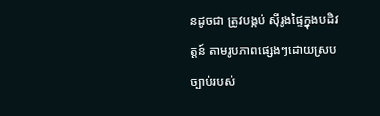នដូចជា ត្រូវបង្កប់ ស៊ីរូងផ្ទៃក្នុងបដិវត្តន៍ តាមរូបភាពផ្សេងៗដោយស្របច្បាប់របស់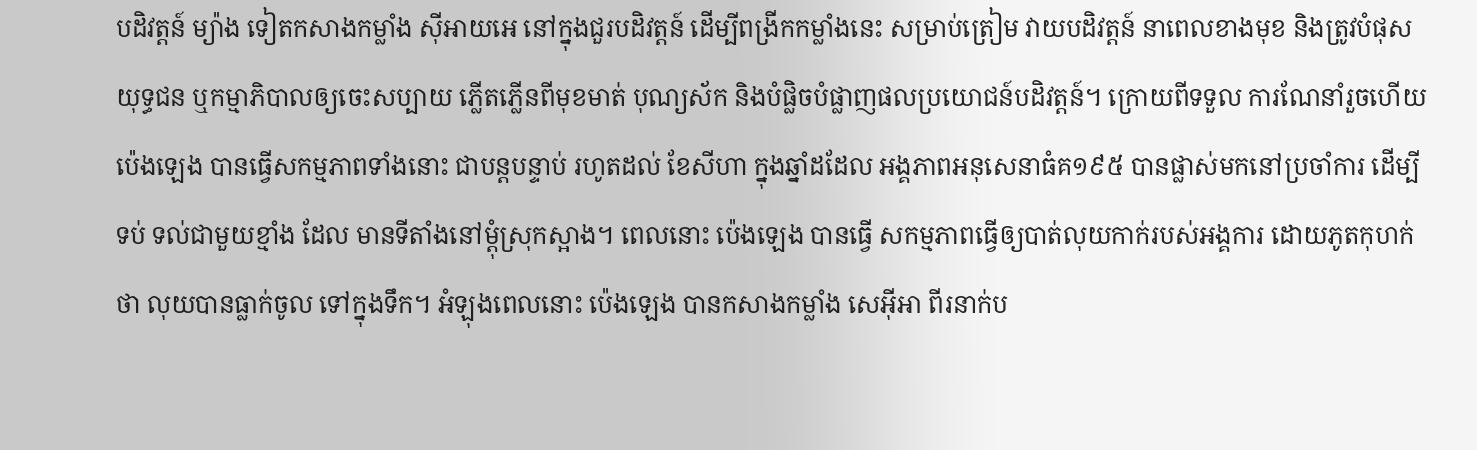បដិវត្តន៍ ម្យ៉ាង ទៀតកសាងកម្លាំង ស៊ីអាយអេ នៅក្នុងជួរបដិវត្តន៍ ដើម្បីពង្រីកកម្លាំងនេះ សម្រាប់ត្រៀម វាយបដិវត្តន៍ នាពេលខាងមុខ និងត្រូវបំផុសយុទ្ធជន ឬកម្មាភិបាលឲ្យចេះសប្បាយ ភ្លើតភ្លើនពីមុខមាត់ បុណ្យស័ក និងបំផ្លិចបំផ្លាញផលប្រយោជន៍បដិវត្តន៍។ ក្រោយពីទទួល ការណែនាំរួចហើយ ប៉េងឡេង បានធ្វើសកម្មភាពទាំងនោះ ជាបន្តបន្ទាប់ រហូតដល់ ខែសីហា ក្នុងឆ្នាំដដែល អង្គភាពអនុសេនាធំគ១៩៥ បានផ្លាស់មកនៅប្រចាំការ ដើម្បីទប់ ទល់ជាមួយខ្មាំង ដែល មានទីតាំងនៅម្តុំស្រុកស្អាង។ ពេលនោះ ប៉េងឡេង បានធ្វើ សកម្មភាពធ្វើឲ្យបាត់លុយកាក់របស់អង្គការ ដោយភូតកុហក់ថា លុយបានធ្លាក់ចូល ទៅក្នុងទឹក។ អំឡុងពេលនោះ ប៉េងឡេង បានកសាងកម្លាំង សេអ៊ីអា ពីរនាក់ប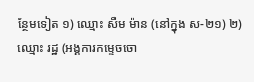ន្ថែមទៀត ១) ឈ្មោះ សឺម ម៉ាន (នៅក្នុង ស-២១) ២) ឈ្មោះ រដ្ឋ (អង្គការកម្ទេចចោ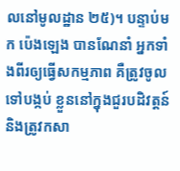លនៅមូលដ្ឋាន ២៥)។ បន្ទាប់មក ប៉េងឡេង បានណែនាំ អ្នកទាំងពីរឲ្យធ្វើសកម្មភាព គឺត្រូវចូលទៅបង្កប់ ខ្លួននៅក្នុងជួរបដិវត្តន៍ និងត្រូវកសា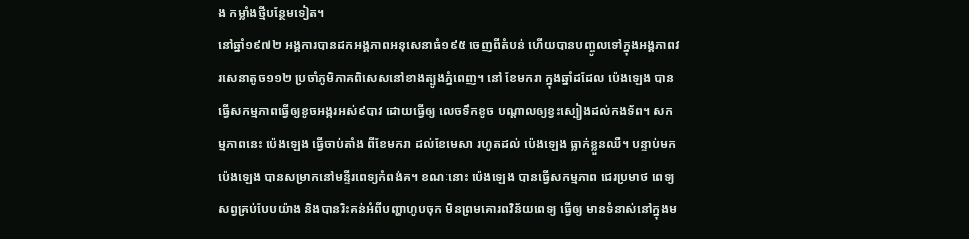ង កម្លាំងថ្មីបន្ថែមទៀត។
នៅឆ្នាំ១៩៧២ អង្គការបានដកអង្គភាពអនុសេនាធំ១៩៥ ចេញពីតំបន់ ហើយបានបញ្ចូលទៅក្នុងអង្គភាពវរសេនាតូច១១២ ប្រចាំភូមិភាគពិសេសនៅខាងត្បូងភ្នំពេញ។ នៅ ខែមករា ក្នុងឆ្នាំដដែល ប៉េងឡេង បានធ្វើសកម្មភាពធ្វើឲ្យខូចអង្ករអស់៩បាវ ដោយធ្វើឲ្យ លេចទឹកខូច បណ្តាលឲ្យខ្វះស្បៀងដល់កងទ័ព។ សកម្មភាពនេះ ប៉េងឡេង ធ្វើចាប់តាំង ពីខែមករា ដល់ខែមេសា រហូតដល់ ប៉េងឡេង ធ្លាក់ខ្លួនឈឺ។ បន្ទាប់មក ប៉េងឡេង បានសម្រាកនៅមន្ទីរពេទ្យកំពង់គ។ ខណៈនោះ ប៉េងឡេង បានធ្វើសកម្មភាព ជេរប្រមាថ ពេទ្យសព្វគ្រប់បែបយ៉ាង និងបានរិះគន់អំពីបញ្ហាហូបចុក មិនព្រមគោរពវិន័យពេទ្យ ធ្វើឲ្យ មានទំនាស់នៅក្នុងម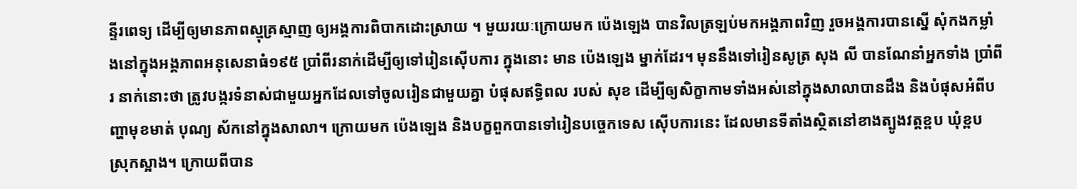ន្ទីរពេទ្យ ដើម្បីឲ្យមានភាពស្មុគ្រស្មាញ ឲ្យអង្គការពិបាកដោះស្រាយ ។ មួយរយៈក្រោយមក ប៉េងឡេង បានវិលត្រឡប់មកអង្គភាពវិញ រួចអង្គការបានស្នើ សុំកងកម្លាំងនៅក្នុងអង្គភាពអនុសេនាធំ១៩៥ ប្រាំពីរនាក់ដើម្បីឲ្យទៅរៀនស៊ើបការ ក្នុងនោះ មាន ប៉េងឡេង ម្នាក់ដែរ។ មុននឹងទៅរៀនសូត្រ សុង លី បានណែនាំអ្នកទាំង ប្រាំពីរ នាក់នោះថា ត្រូវបង្ករទំនាស់ជាមួយអ្នកដែលទៅចូលរៀនជាមួយគ្នា បំផុសឥទ្ធិពល របស់ សុខ ដើម្បីឲ្យសិក្ខាកាមទាំងអស់នៅក្នុងសាលាបានដឹង និងបំផុសអំពីបញ្ហាមុខមាត់ បុណ្យ ស័កនៅក្នុងសាលា។ ក្រោយមក ប៉េងឡេង និងបក្ខពួកបានទៅរៀនបច្ចេកទេស ស៊ើបការនេះ ដែលមានទីតាំងស្ថិតនៅខាងត្បូងវត្តខ្ពប ឃុំខ្ពប ស្រុកស្អាង។ ក្រោយពីបាន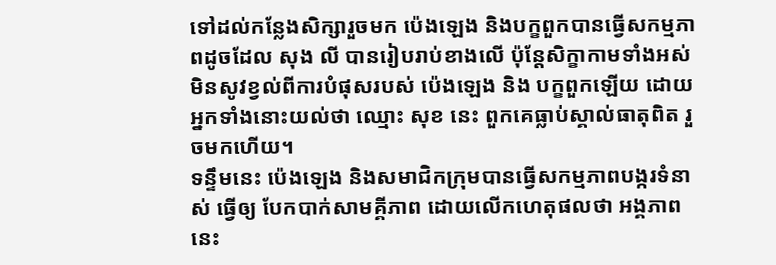ទៅដល់កន្លែងសិក្សារួចមក ប៉េងឡេង និងបក្ខពួកបានធ្វើសកម្មភាពដូចដែល សុង លី បានរៀបរាប់ខាងលើ ប៉ុន្តែសិក្ខាកាមទាំងអស់មិនសូវខ្វល់ពីការបំផុសរបស់ ប៉េងឡេង និង បក្ខពួកឡើយ ដោយអ្នកទាំងនោះយល់ថា ឈ្មោះ សុខ នេះ ពួកគេធ្លាប់ស្គាល់ធាតុពិត រួចមកហើយ។
ទន្ទឹមនេះ ប៉េងឡេង និងសមាជិកក្រុមបានធ្វើសកម្មភាពបង្ករទំនាស់ ធ្វើឲ្យ បែកបាក់សាមគ្គីភាព ដោយលើកហេតុផលថា អង្គភាពនេះ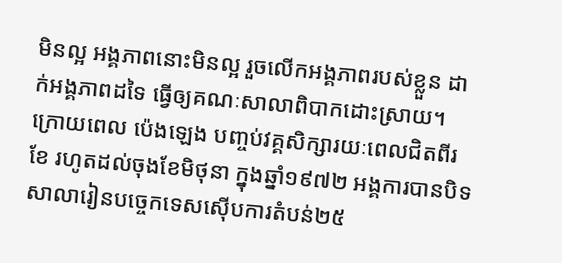មិនល្អ អង្គភាពនោះមិនល្អ រួចលើកអង្គភាពរបស់ខ្លួន ដាក់អង្គភាពដទៃ ធ្វើឲ្យគណៈសាលាពិបាកដោះស្រាយ។ ក្រោយពេល ប៉េងឡេង បញ្ចប់វគ្គសិក្សារយៈពេលជិតពីរខែ រហូតដល់ចុងខែមិថុនា ក្នុងឆ្នាំ១៩៧២ អង្គការបានបិទសាលារៀនបច្ចេកទេសស៊ើបការតំបន់២៥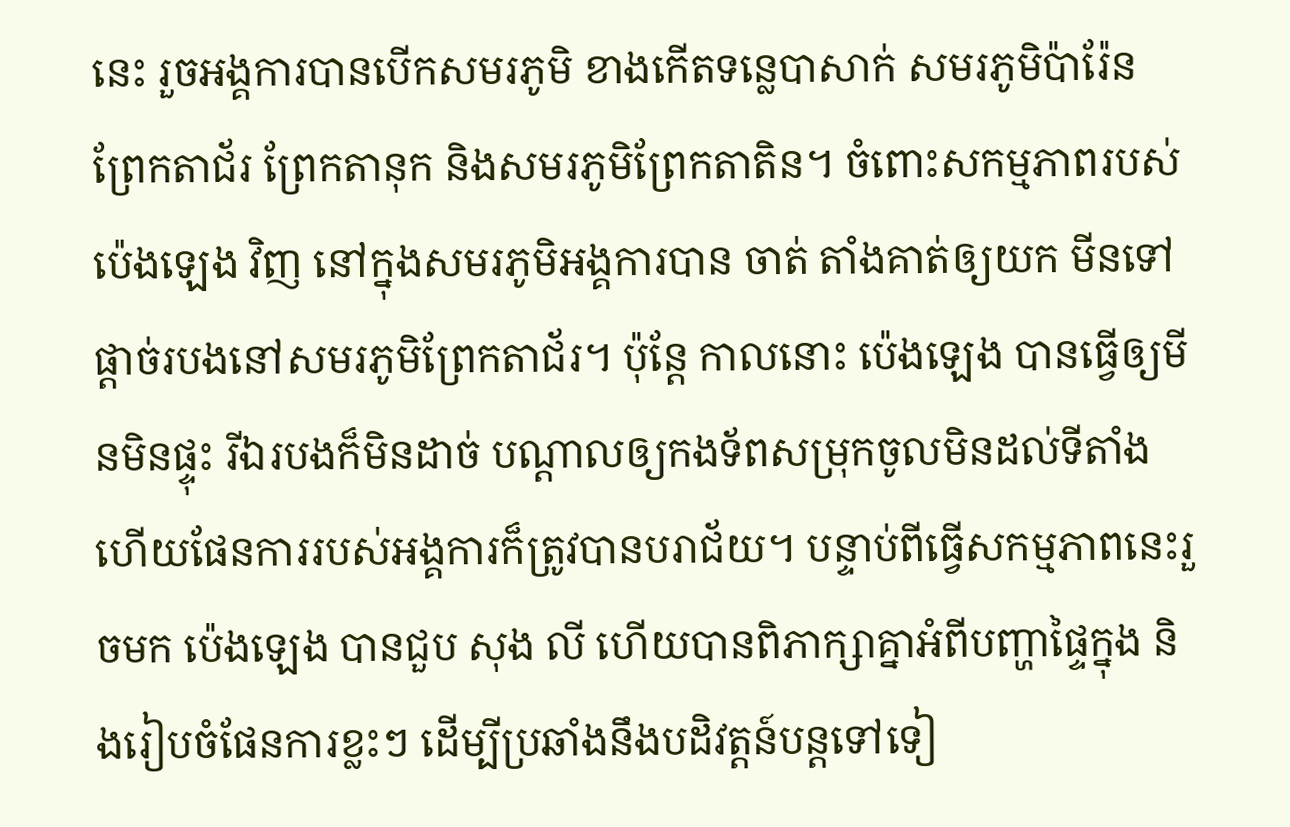នេះ រួចអង្គការបានបើកសមរភូមិ ខាងកើតទន្លេបាសាក់ សមរភូមិប៉ារ៉ែន ព្រែកតាជ័រ ព្រែកតានុក និងសមរភូមិព្រែកតាតិន។ ចំពោះសកម្មភាពរបស់ ប៉េងឡេង វិញ នៅក្នុងសមរភូមិអង្គការបាន ចាត់ តាំងគាត់ឲ្យយក មីនទៅផ្តាច់របងនៅសមរភូមិព្រែកតាជ័រ។ ប៉ុន្តែ កាលនោះ ប៉េងឡេង បានធ្វើឲ្យមីនមិនផ្ទុះ រីឯរបងក៏មិនដាច់ បណ្តាលឲ្យកងទ័ពសម្រុកចូលមិនដល់ទីតាំង ហើយផែនការរបស់អង្គការក៏ត្រូវបានបរាជ័យ។ បន្ទាប់ពីធ្វើសកម្មភាពនេះរួចមក ប៉េងឡេង បានជួប សុង លី ហើយបានពិភាក្សាគ្នាអំពីបញ្ហាផ្ទៃក្នុង និងរៀបចំផែនការខ្លះៗ ដើម្បីប្រឆាំងនឹងបដិវត្តន៍បន្តទៅទៀ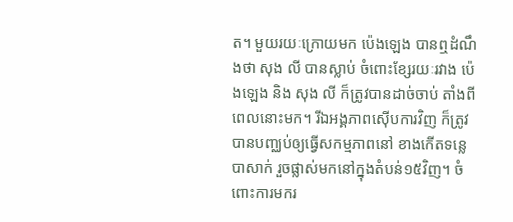ត។ មួយរយៈក្រោយមក ប៉េងឡេង បានឮដំណឹងថា សុង លី បានស្លាប់ ចំពោះខ្សែរយៈរវាង ប៉េងឡេង និង សុង លី ក៏ត្រូវបានដាច់ចាប់ តាំងពីពេលនោះមក។ រីឯអង្គភាពស៊ើបការវិញ ក៏ត្រូវបានបញ្ឈប់ឲ្យធ្វើសកម្មភាពនៅ ខាងកើតទន្លេបាសាក់ រួចផ្លាស់មកនៅក្នុងតំបន់១៥វិញ។ ចំពោះការមករ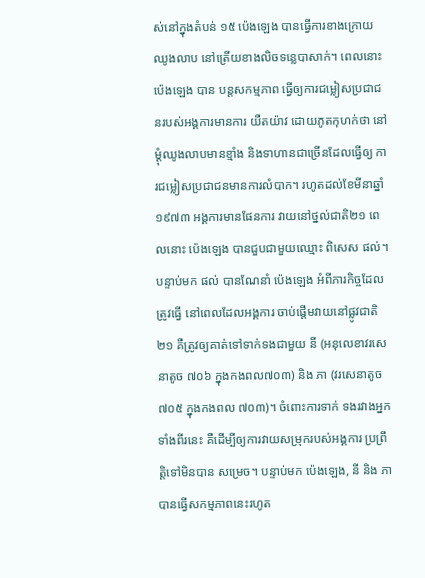ស់នៅក្នុងតំបន់ ១៥ ប៉េងឡេង បានធ្វើការខាងក្រោយឈូងលាប នៅត្រើយខាងលិចទន្លេបាសាក់។ ពេលនោះ ប៉េងឡេង បាន បន្តសកម្មភាព ធ្វើឲ្យការជម្លៀសប្រជាជនរបស់អង្គការមានការ យឺតយ៉ាវ ដោយភូតកុហក់ថា នៅម្តុំឈូងលាបមានខ្មាំង និងទាហានជាច្រើនដែលធ្វើឲ្យ ការជម្លៀសប្រជាជនមានការលំបាក។ រហូតដល់ខែមីនាឆ្នាំ១៩៧៣ អង្គការមានផែនការ វាយនៅថ្នល់ជាតិ២១ ពេលនោះ ប៉េងឡេង បានជួបជាមួយឈ្មោះ ពិសេស ផល់។
បន្ទាប់មក ផល់ បានណែនាំ ប៉េងឡេង អំពីភារកិច្ចដែលត្រូវធ្វើ នៅពេលដែលអង្គការ ចាប់ផ្តើមវាយនៅផ្លូវជាតិ២១ គឺត្រូវឲ្យគាត់ទៅទាក់ទងជាមួយ នី (អនុលេខាវរសេនាតូច ៧០៦ ក្នុងកងពល៧០៣) និង ភា (វរសេនាតូច៧០៥ ក្នុងកងពល ៧០៣)។ ចំពោះការទាក់ ទងរវាងអ្នកទាំងពីរនេះ គឺដើម្បីឲ្យការវាយសម្រុករបស់អង្គការ ប្រព្រឹត្តិទៅមិនបាន សម្រេច។ បន្ទាប់មក ប៉េងឡេង, នី និង ភា បានធ្វើសកម្មភាពនេះរហូត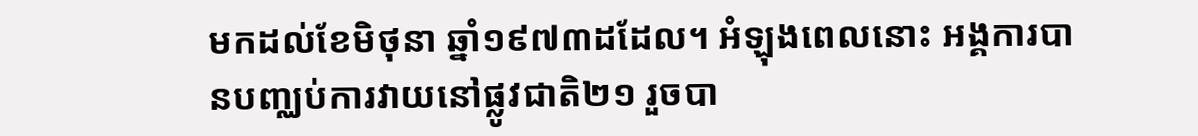មកដល់ខែមិថុនា ឆ្នាំ១៩៧៣ដដែល។ អំឡុងពេលនោះ អង្គការបានបញ្ឈប់ការវាយនៅផ្លូវជាតិ២១ រួចបា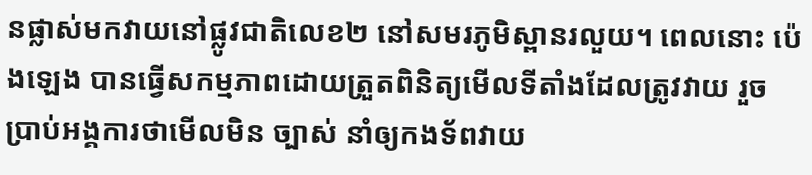នផ្លាស់មកវាយនៅផ្លូវជាតិលេខ២ នៅសមរភូមិស្ពានរលួយ។ ពេលនោះ ប៉េងឡេង បានធ្វើសកម្មភាពដោយត្រួតពិនិត្យមើលទីតាំងដែលត្រូវវាយ រួចប្រាប់អង្គការថាមើលមិន ច្បាស់ នាំឲ្យកងទ័ពវាយ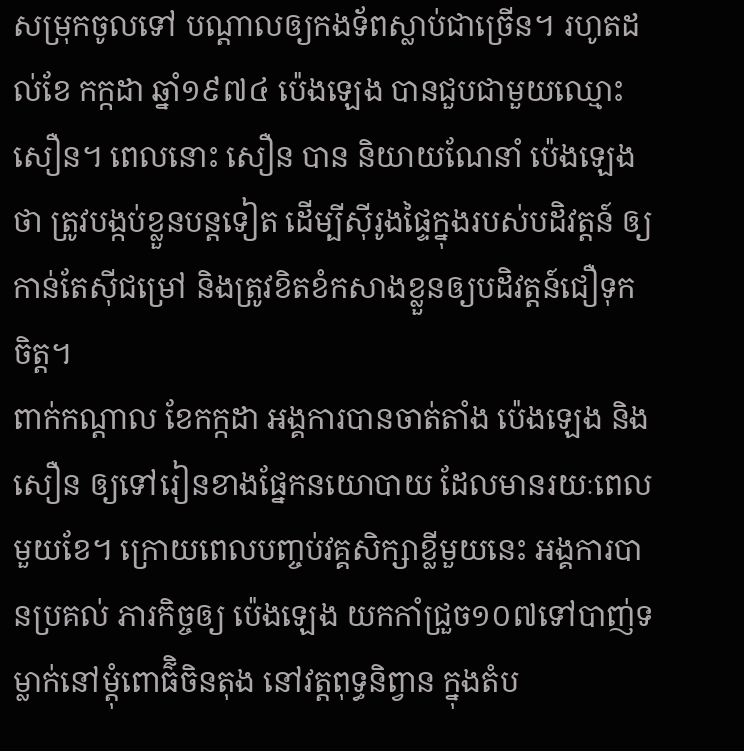សម្រុកចូលទៅ បណ្តាលឲ្យកងទ័ពស្លាប់ជាច្រើន។ រហូតដល់ខែ កក្កដា ឆ្នាំ១៩៧៤ ប៉េងឡេង បានជួបជាមួយឈ្មោះ សឿន។ ពេលនោះ សឿន បាន និយាយណែនាំ ប៉េងឡេង ថា ត្រូវបង្កប់ខ្លួនបន្តទៀត ដើម្បីស៊ីរូងផ្ទៃក្នុងរបស់បដិវត្តន៍ ឲ្យកាន់តែស៊ីជម្រៅ និងត្រូវខិតខំកសាងខ្លួនឲ្យបដិវត្តន៍ជឿទុកចិត្ត។
ពាក់កណ្តាល ខែកក្កដា អង្គការបានចាត់តាំង ប៉េងឡេង និង សឿន ឲ្យទៅរៀនខាងផ្នែកនយោបាយ ដែលមានរយៈពេលមួយខែ។ ក្រោយពេលបញ្ចប់វគ្គសិក្សាខ្លីមួយនេះ អង្គការបានប្រគល់ ភារកិច្ចឲ្យ ប៉េងឡេង យកកាំជ្រួច១០៧ទៅបាញ់ទម្លាក់នៅម្តុំពោធ៌ិចិនតុង នៅវត្តពុទ្ធនិព្វាន ក្នុងតំប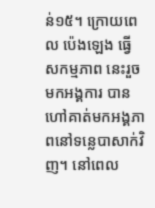ន់១៥។ ក្រោយពេល ប៉េងឡេង ធ្វើសកម្មភាព នេះរួចមកអង្គការ បានហៅគាត់មកអង្គភាពនៅទន្លេបាសាក់វិញ។ នៅពេល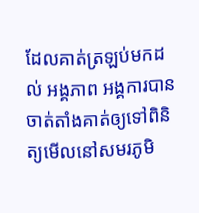ដែលគាត់ត្រឡប់មកដល់ អង្គភាព អង្គការបានចាត់តាំងគាត់ឲ្យទៅពិនិត្យមើលនៅសមរភូមិ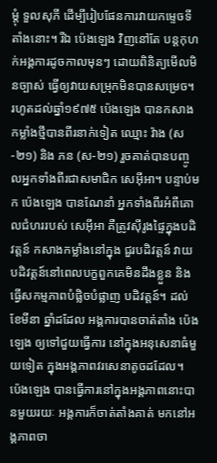ម្តុំ ទួលសុភី ដើម្បីរៀបផែនការវាយកម្ទេចទីតាំងនោះ។ រីឯ ប៉េងឡេង វិញនៅតែ បន្តកុហក់អង្គការដូចកាលមុនៗ ដោយពិនិត្យមើលមិនច្បាស់ ធ្វើឲ្យវាយសម្រុកមិនបានសម្រេច។ រហូតដល់ឆ្នាំ១៩៧៥ ប៉េងឡេង បានកសាងកម្លាំងថ្មីបានពីរនាក់ទៀត ឈ្មោះ វ៉ាង (ស-២១) និង ភន (ស-២១) រួចគាត់បានបញ្ចូលអ្នកទាំងពីរជាសមាជិក សេអ៊ីអា។ បន្ទាប់មក ប៉េងឡេង បានណែនាំ អ្នកទាំងពីរអំពីគោលជំហររបស់ សេអ៊ីអា គឺត្រូវស៊ីរូងផ្ទៃក្នុងបដិវត្តន៍ កសាងកម្លាំងនៅក្នុង ជួរបដិវត្តន៍ វាយបដិវត្តន៍នៅពេលបក្ខពួកគេមិនដឹងខ្លួន និងធ្វើសកម្មភាពបំផ្លិចបំផ្លាញ បដិវត្តន៍។ ដល់ខែមីនា ឆ្នាំដដែល អង្គការបានចាត់តាំង ប៉េងឡេង ឲ្យទៅជួយធ្វើការ នៅក្នុងអនុសេនាធំមួយទៀត ក្នុងអង្គភាពវរសេនាតូចដដែល។
ប៉េងឡេង បានធ្វើការនៅក្នុងអង្គភាពនោះបានមួយរយៈ អង្គការក៏ចាត់តាំងគាត់ មកនៅអង្គភាពចា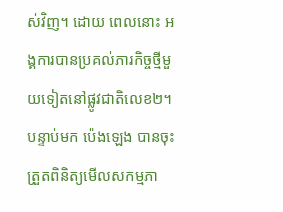ស់វិញ។ ដោយ ពេលនោះ អង្គការបានប្រគល់ភារកិច្ចថ្មីមួយទៀតនៅផ្លូវជាតិលេខ២។ បន្ទាប់មក ប៉េងឡេង បានចុះត្រួតពិនិត្យមើលសកម្មភា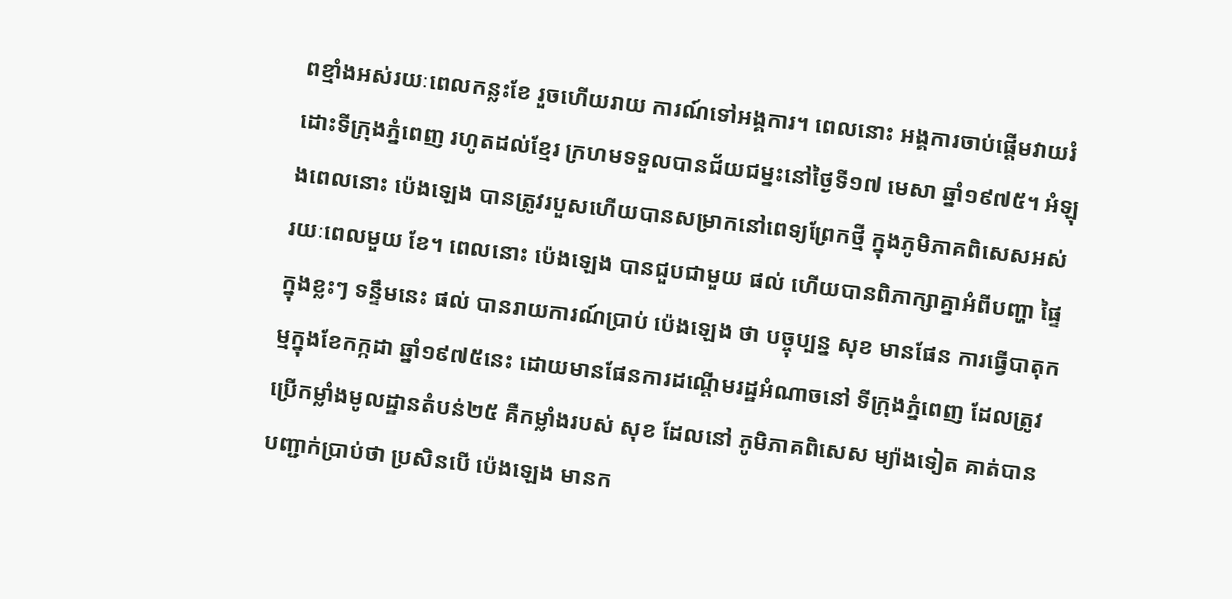ពខ្មាំងអស់រយៈពេលកន្លះខែ រួចហើយរាយ ការណ៍ទៅអង្គការ។ ពេលនោះ អង្គការចាប់ផ្តើមវាយរំដោះទីក្រុងភ្នំពេញ រហូតដល់ខ្មែរ ក្រហមទទួលបានជ័យជម្នះនៅថ្ងៃទី១៧ មេសា ឆ្នាំ១៩៧៥។ អំឡុងពេលនោះ ប៉េងឡេង បានត្រូវរបួសហើយបានសម្រាកនៅពេទ្យព្រែកថ្មី ក្នុងភូមិភាគពិសេសអស់រយៈពេលមួយ ខែ។ ពេលនោះ ប៉េងឡេង បានជួបជាមួយ ផល់ ហើយបានពិភាក្សាគ្នាអំពីបញ្ហា ផ្ទៃក្នុងខ្លះៗ ទន្ទឹមនេះ ផល់ បានរាយការណ៍ប្រាប់ ប៉េងឡេង ថា បច្ចុប្បន្ន សុខ មានផែន ការធ្វើបាតុកម្មក្នុងខែកក្កដា ឆ្នាំ១៩៧៥នេះ ដោយមានផែនការដណ្តើមរដ្ឋអំណាចនៅ ទីក្រុងភ្នំពេញ ដែលត្រូវប្រើកម្លាំងមូលដ្ឋានតំបន់២៥ គឺកម្លាំងរបស់ សុខ ដែលនៅ ភូមិភាគពិសេស ម្យ៉ាងទៀត គាត់បានបញ្ជាក់ប្រាប់ថា ប្រសិនបើ ប៉េងឡេង មានក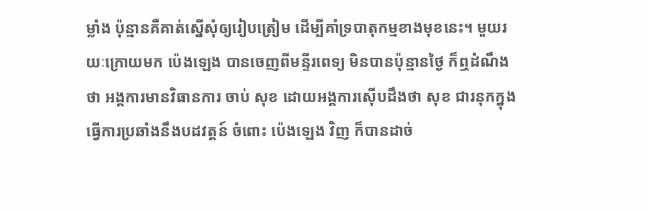ម្លាំង ប៉ុន្មានគឺគាត់ស្នើសុំឲ្យរៀបត្រៀម ដើម្បីគាំទ្របាតុកម្មខាងមុខនេះ។ មួយរយៈក្រោយមក ប៉េងឡេង បានចេញពីមន្ទីរពេទ្យ មិនបានប៉ុន្មានថ្ងៃ ក៏ឮដំណឹងថា អង្គការមានវិធានការ ចាប់ សុខ ដោយអង្គការស៊ើបដឹងថា សុខ ជារនុកក្នុងធ្វើការប្រឆាំងនឹងបដវត្តន៍ ចំពោះ ប៉េងឡេង វិញ ក៏បានដាច់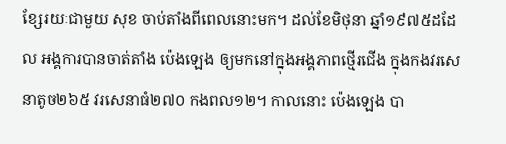ខ្សែរយៈជាមួយ សុខ ចាប់តាំងពីពេលនោះមក។ ដល់ខែមិថុនា ឆ្នាំ១៩៧៥ដដែល អង្គការបានចាត់តាំង ប៉េងឡេង ឲ្យមកនៅក្នុងអង្គភាពថ្មើរជើង ក្នុងកងវរសេនាតូច២៦៥ វរសេនាធំ២៧០ កងពល១២។ កាលនោះ ប៉េងឡេង បា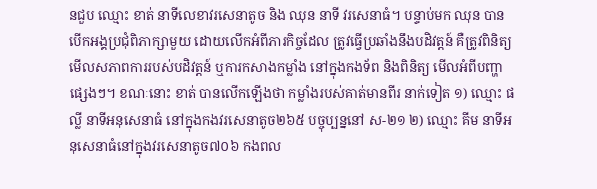នជួប ឈ្មោះ ខាត់ នាទីលេខាវរសេនាតូច និង ឈុន នាទី វរសេនាធំ។ បន្ទាប់មក ឈុន បានបើកអង្គប្រជុំពិភាក្សាមួយ ដោយលើកអំពីភារកិច្ចដែល ត្រូវធ្វើប្រឆាំងនឹងបដិវត្តន៍ គឺត្រូវពិនិត្យមើលសភាពការរបស់បដិវត្តន៍ ឬការកសាងកម្លាំង នៅក្នុងកងទ័ព និងពិនិត្យ មើលអំពីបញ្ហាផ្សេងៗ។ ខណៈនោះ ខាត់ បានលើកឡើងថា កម្លាំងរបស់គាត់មានពីរ នាក់ទៀត ១) ឈ្មោះ ផល្លី នាទីអនុសេនាធំ នៅក្នុងកងវរសេនាតូច២៦៥ បច្ចុប្បន្ននៅ ស-២១ ២) ឈ្មោះ គីម នាទីអនុសេនាធំនៅក្នុងវរសេនាតូច៧០៦ កងពល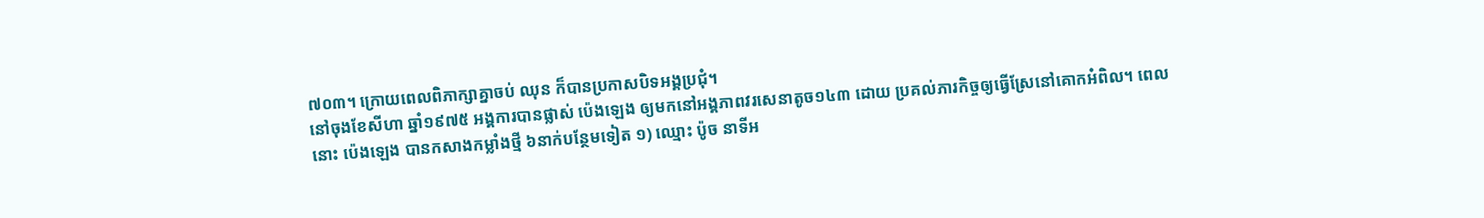៧០៣។ ក្រោយពេលពិភាក្សាគ្នាចប់ ឈុន ក៏បានប្រកាសបិទអង្គប្រជុំ។
នៅចុងខែសីហា ឆ្នាំ១៩៧៥ អង្គការបានផ្លាស់ ប៉េងឡេង ឲ្យមកនៅអង្គភាពវរសេនាតូច១៤៣ ដោយ ប្រគល់ភារកិច្ចឲ្យធ្វើស្រែនៅគោកអំពិល។ ពេលនោះ ប៉េងឡេង បានកសាងកម្លាំងថ្មី ៦នាក់បន្ថែមទៀត ១) ឈ្មោះ ប៉ូច នាទីអ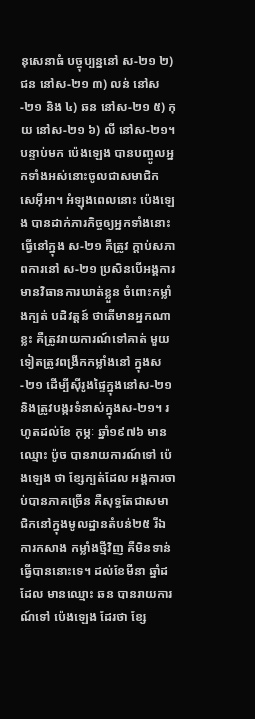នុសេនាធំ បច្ចុប្បន្ននៅ ស-២១ ២) ជន នៅស-២១ ៣) លន់ នៅស-២១ និង ៤) ឆន នៅស-២១ ៥) កុយ នៅស-២១ ៦) លី នៅស-២១។ បន្ទាប់មក ប៉េងឡេង បានបញ្ចូលអ្នកទាំងអស់នោះចូលជាសមាជិក សេអ៊ីអា។ អំឡុងពេលនោះ ប៉េងឡេង បានដាក់ភារកិច្ចឲ្យអ្នកទាំងនោះធ្វើនៅក្នុង ស-២១ គឺត្រូវ ក្តាប់សភាពការនៅ ស-២១ ប្រសិនបើអង្គការមានវិធានការឃាត់ខ្លួន ចំពោះកម្លាំងក្បត់ បដិវត្តន៍ ថាតើមានអ្នកណាខ្លះ គឺត្រូវរាយការណ៍ទៅគាត់ មួយទៀតត្រូវពង្រីកកម្លាំងនៅ ក្នុងស-២១ ដើម្បីស៊ីរូងផ្ទៃក្នុងនៅស-២១ និងត្រូវបង្ករទំនាស់ក្នុងស-២១។ រហូតដល់ខែ កុម្ភៈ ឆ្នាំ១៩៧៦ មានឈ្មោះ ប៉ូច បានរាយការណ៍ទៅ ប៉េងឡេង ថា ខ្សែក្បត់ដែល អង្គការចាប់បានភាគច្រើន គឺសុទ្ធតែជាសមាជិកនៅក្នុងមូលដ្ឋានតំបន់២៥ រីឯការកសាង កម្លាំងថ្មីវិញ គឺមិនទាន់ធ្វើបាននោះទេ។ ដល់ខែមីនា ឆ្នាំដដែល មានឈ្មោះ ឆន បានរាយការណ៍ទៅ ប៉េងឡេង ដែរថា ខ្សែ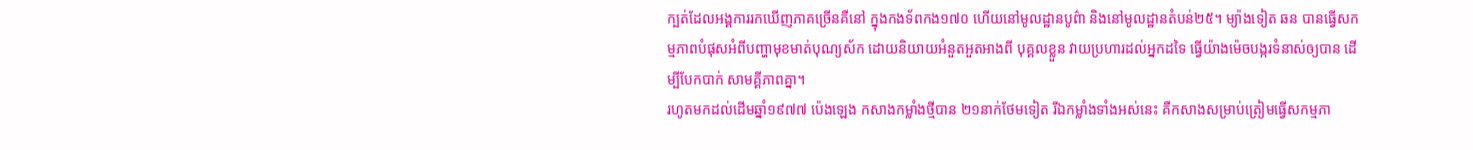ក្បត់ដែលអង្គការរកឃើញភាគច្រើនគឺនៅ ក្នុងកងទ័ពកង១៧០ ហើយនៅមូលដ្ឋានបូព៌ា និងនៅមូលដ្ឋានតំបន់២៥។ ម្យ៉ាងទៀត ឆន បានធ្វើសកម្មភាពបំផុសអំពីបញ្ហាមុខមាត់បុណ្យស័ក ដោយនិយាយអំនួតអួតអាងពី បុគ្គលខ្លួន វាយប្រហារដល់អ្នកដទៃ ធ្វើយ៉ាងម៉េចបង្ករទំនាស់ឲ្យបាន ដើម្បីបែកបាក់ សាមគ្គីភាពគ្នា។
រហូតមកដល់ដើមឆ្នាំ១៩៧៧ ប៉េងឡេង កសាងកម្លាំងថ្មីបាន ២១នាក់ថែមទៀត រីឯកម្លាំងទាំងអស់នេះ គឺកសាងសម្រាប់ត្រៀមធ្វើសកម្មភា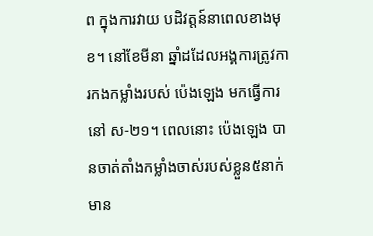ព ក្នុងការវាយ បដិវត្តន៍នាពេលខាងមុខ។ នៅខែមីនា ឆ្នាំដដែលអង្គការត្រូវការកងកម្លាំងរបស់ ប៉េងឡេង មកធ្វើការនៅ ស-២១។ ពេលនោះ ប៉េងឡេង បានចាត់តាំងកម្លាំងចាស់របស់ខ្លួន៥នាក់ មាន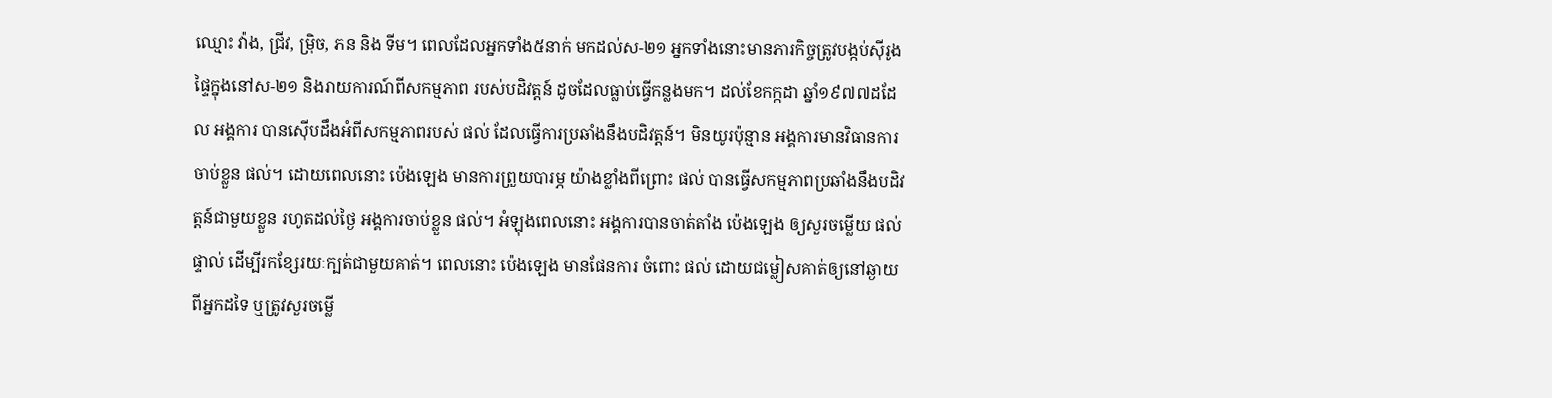ឈ្មោះ វ៉ាង, ជ្រីវ, ម្រ៉ិច, ភន និង ទីម។ ពេលដែលអ្នកទាំង៥នាក់ មកដល់ស-២១ អ្នកទាំងនោះមានភារកិច្ចត្រូវបង្កប់ស៊ីរូងផ្ទៃក្នុងនៅស-២១ និងរាយការណ៍ពីសកម្មភាព របស់បដិវត្តន៍ ដូចដែលធ្លាប់ធ្វើកន្លងមក។ ដល់ខែកក្កដា ឆ្នាំ១៩៧៧ដដែល អង្គការ បានស៊ើបដឹងអំពីសកម្មភាពរបស់ ផល់ ដែលធ្វើការប្រឆាំងនឹងបដិវត្តន៍។ មិនយូរប៉ុន្មាន អង្គការមានវិធានការចាប់ខ្លួន ផល់។ ដោយពេលនោះ ប៉េងឡេង មានការព្រួយបារម្ភ យ៉ាងខ្លាំងពីព្រោះ ផល់ បានធ្វើសកម្មភាពប្រឆាំងនឹងបដិវត្តន៍ជាមួយខ្លួន រហូតដល់ថ្ងៃ អង្គការចាប់ខ្លួន ផល់។ អំឡុងពេលនោះ អង្គការបានចាត់តាំង ប៉េងឡេង ឲ្យសួរចម្លើយ ផល់ ផ្ទាល់ ដើម្បីរកខ្សែរយៈក្បត់ជាមួយគាត់។ ពេលនោះ ប៉េងឡេង មានផែនការ ចំពោះ ផល់ ដោយជម្លៀសគាត់ឲ្យនៅឆ្ងាយពីអ្នកដទៃ ឬត្រូវសួរចម្លើ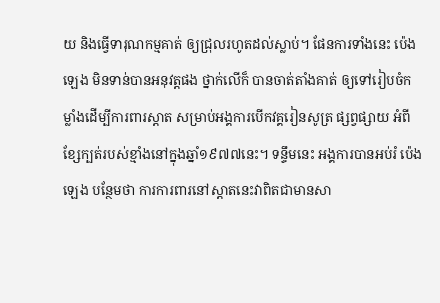យ និងធ្វើទារុណកម្មគាត់ ឲ្យជ្រុលរហូតដល់ស្លាប់។ ផែនការទាំងនេះ ប៉េងឡេង មិនទាន់បានអនុវត្តផង ថ្នាក់លើក៏ បានចាត់តាំងគាត់ ឲ្យទៅរៀបចំកម្លាំងដើម្បីការពារស្តាត សម្រាប់អង្គការបើកវគ្គរៀនសូត្រ ផ្សព្វផ្សាយ អំពីខ្សែក្បត់របស់ខ្មាំងនៅក្នុងឆ្នាំ១៩៧៧នេះ។ ទន្ទឹមនេះ អង្គការបានអប់រំ ប៉េងឡេង បន្ថែមថា ការការពារនៅស្តាតនេះវាពិតជាមានសា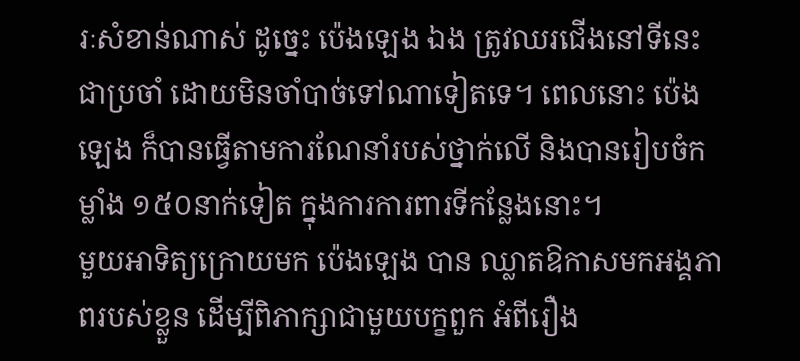រៈសំខាន់ណាស់ ដូច្នេះ ប៉េងឡេង ឯង ត្រូវឈរជើងនៅទីនេះជាប្រចាំ ដោយមិនចាំបាច់ទៅណាទៀតទេ។ ពេលនោះ ប៉េងឡេង ក៏បានធ្វើតាមការណែនាំរបស់ថ្នាក់លើ និងបានរៀបចំកម្លាំង ១៥០នាក់ទៀត ក្នុងការការពារទីកន្លែងនោះ។
មួយអាទិត្យក្រោយមក ប៉េងឡេង បាន ឈ្លាតឱកាសមកអង្គភាពរបស់ខ្លួន ដើម្បីពិភាក្សាជាមួយបក្ខពួក អំពីរឿង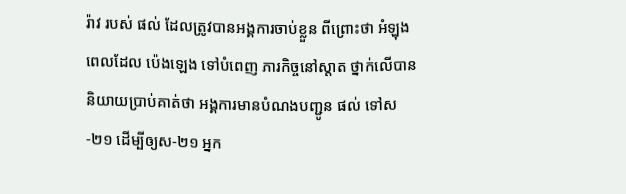រ៉ាវ របស់ ផល់ ដែលត្រូវបានអង្គការចាប់ខ្លួន ពីព្រោះថា អំឡុងពេលដែល ប៉េងឡេង ទៅបំពេញ ភារកិច្ចនៅស្តាត ថ្នាក់លើបាននិយាយប្រាប់គាត់ថា អង្គការមានបំណងបញ្ជូន ផល់ ទៅស-២១ ដើម្បីឲ្យស-២១ អ្នក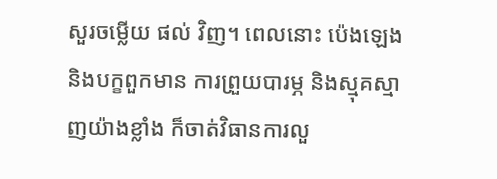សួរចម្លើយ ផល់ វិញ។ ពេលនោះ ប៉េងឡេង និងបក្ខពួកមាន ការព្រួយបារម្ភ និងស្មុគស្មាញយ៉ាងខ្លាំង ក៏ចាត់វិធានការលួ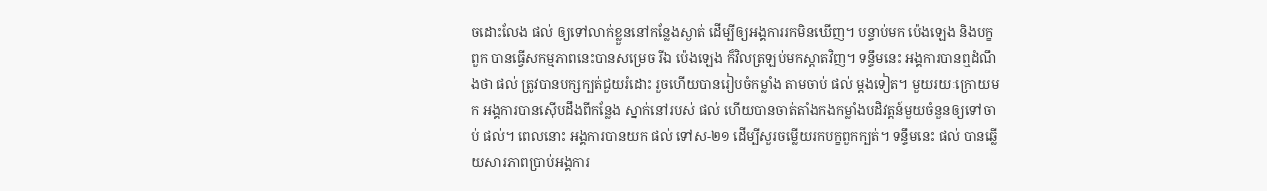ចដោះលែង ផល់ ឲ្យទៅលាក់ខ្លួននៅកន្លែងស្ងាត់ ដើម្បីឲ្យអង្គការរកមិនឃើញ។ បន្ទាប់មក ប៉េងឡេង និងបក្ខពួក បានធ្វើសកម្មភាពនេះបានសម្រេច រីឯ ប៉េងឡេង ក៏វិលត្រឡប់មកស្តាតវិញ។ ទន្ទឹមនេះ អង្គការបានឮដំណឹងថា ផល់ ត្រូវបានបក្សក្បត់ជួយរំដោះ រួចហើយបានរៀបចំកម្លាំង តាមចាប់ ផល់ ម្តងទៀត។ មួយរយៈក្រោយមក អង្គការបានស៊ើបដឹងពីកន្លែង ស្នាក់នៅរបស់ ផល់ ហើយបានចាត់តាំងកងកម្លាំងបដិវត្តន៍មួយចំនួនឲ្យទៅចាប់ ផល់។ ពេលនោះ អង្គការបានយក ផល់ ទៅស-២១ ដើម្បីសួរចម្លើយរកបក្ខពួកក្បត់។ ទន្ទឹមនេះ ផល់ បានឆ្លើយសារភាពប្រាប់អង្គការ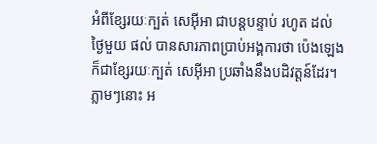អំពីខ្សែរយៈក្បត់ សេអ៊ីអា ជាបន្តបន្ទាប់ រហូត ដល់ថ្ងៃមួយ ផល់ បានសារភាពប្រាប់អង្គការថា ប៉េងឡេង ក៏ជាខ្សែរយៈក្បត់ សេអ៊ីអា ប្រឆាំងនឹងបដិវត្តន៍ដែរ។ ភ្លាមៗនោះ អ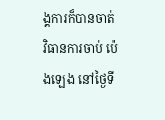ង្គការក៏បានចាត់វិធានការចាប់ ប៉េងឡេង នៅថ្ងៃទី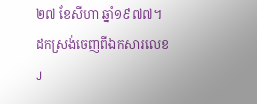២៧ ខែសីហា ឆ្នាំ១៩៧៧។
ដកស្រង់ចេញពីឯកសារលេខ J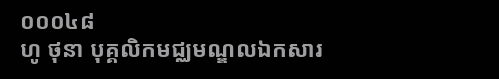០០០៤៨
ហូ ថុនា បុគ្គលិកមជ្ឈមណ្ឌលឯកសារ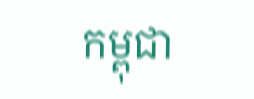កម្ពុជា